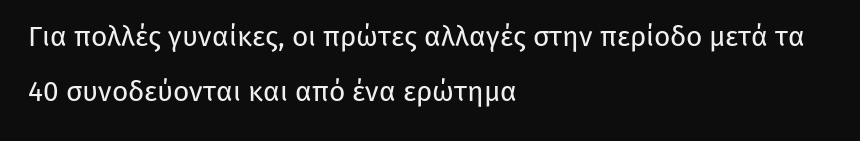Για πολλές γυναίκες, οι πρώτες αλλαγές στην περίοδο μετά τα 40 συνοδεύονται και από ένα ερώτημα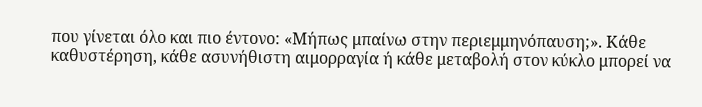που γίνεται όλο και πιο έντονο: «Μήπως μπαίνω στην περιεμμηνόπαυση;». Κάθε καθυστέρηση, κάθε ασυνήθιστη αιμορραγία ή κάθε μεταβολή στον κύκλο μπορεί να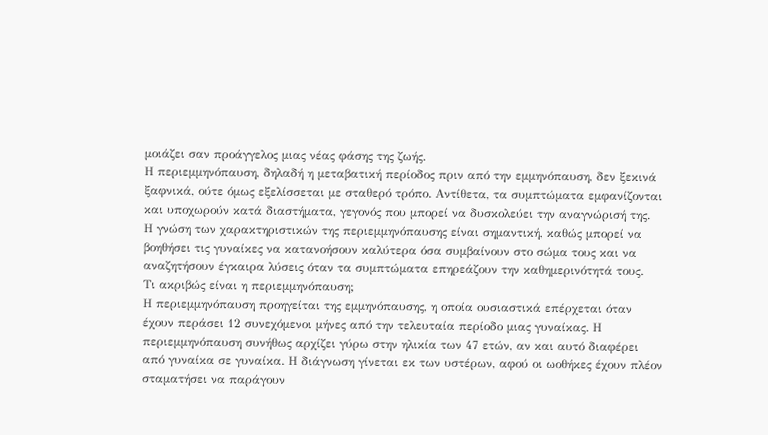μοιάζει σαν προάγγελος μιας νέας φάσης της ζωής.
Η περιεμμηνόπαυση, δηλαδή η μεταβατική περίοδος πριν από την εμμηνόπαυση, δεν ξεκινά ξαφνικά, ούτε όμως εξελίσσεται με σταθερό τρόπο. Αντίθετα, τα συμπτώματα εμφανίζονται και υποχωρούν κατά διαστήματα, γεγονός που μπορεί να δυσκολεύει την αναγνώρισή της.
Η γνώση των χαρακτηριστικών της περιεμμηνόπαυσης είναι σημαντική, καθώς μπορεί να βοηθήσει τις γυναίκες να κατανοήσουν καλύτερα όσα συμβαίνουν στο σώμα τους και να αναζητήσουν έγκαιρα λύσεις όταν τα συμπτώματα επηρεάζουν την καθημερινότητά τους.
Τι ακριβώς είναι η περιεμμηνόπαυση;
Η περιεμμηνόπαυση προηγείται της εμμηνόπαυσης, η οποία ουσιαστικά επέρχεται όταν έχουν περάσει 12 συνεχόμενοι μήνες από την τελευταία περίοδο μιας γυναίκας. Η περιεμμηνόπαυση συνήθως αρχίζει γύρω στην ηλικία των 47 ετών, αν και αυτό διαφέρει από γυναίκα σε γυναίκα. Η διάγνωση γίνεται εκ των υστέρων, αφού οι ωοθήκες έχουν πλέον σταματήσει να παράγουν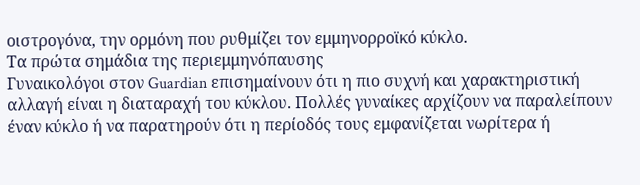οιστρογόνα, την ορμόνη που ρυθμίζει τον εμμηνορροϊκό κύκλο.
Τα πρώτα σημάδια της περιεμμηνόπαυσης
Γυναικολόγοι στον Guardian επισημαίνουν ότι η πιο συχνή και χαρακτηριστική αλλαγή είναι η διαταραχή του κύκλου. Πολλές γυναίκες αρχίζουν να παραλείπουν έναν κύκλο ή να παρατηρούν ότι η περίοδός τους εμφανίζεται νωρίτερα ή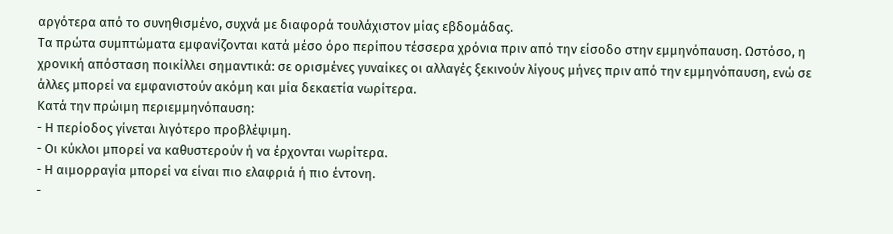αργότερα από το συνηθισμένο, συχνά με διαφορά τουλάχιστον μίας εβδομάδας.
Τα πρώτα συμπτώματα εμφανίζονται κατά μέσο όρο περίπου τέσσερα χρόνια πριν από την είσοδο στην εμμηνόπαυση. Ωστόσο, η χρονική απόσταση ποικίλλει σημαντικά: σε ορισμένες γυναίκες οι αλλαγές ξεκινούν λίγους μήνες πριν από την εμμηνόπαυση, ενώ σε άλλες μπορεί να εμφανιστούν ακόμη και μία δεκαετία νωρίτερα.
Κατά την πρώιμη περιεμμηνόπαυση:
- Η περίοδος γίνεται λιγότερο προβλέψιμη.
- Οι κύκλοι μπορεί να καθυστερούν ή να έρχονται νωρίτερα.
- Η αιμορραγία μπορεί να είναι πιο ελαφριά ή πιο έντονη.
-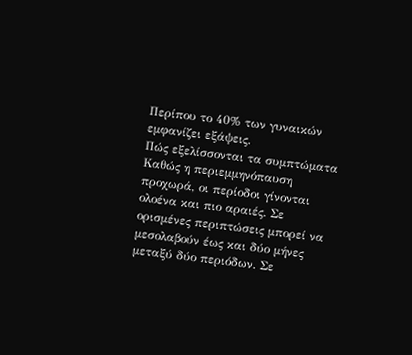Περίπου το 40% των γυναικών εμφανίζει εξάψεις.
Πώς εξελίσσονται τα συμπτώματα
Καθώς η περιεμμηνόπαυση προχωρά, οι περίοδοι γίνονται ολοένα και πιο αραιές. Σε ορισμένες περιπτώσεις μπορεί να μεσολαβούν έως και δύο μήνες μεταξύ δύο περιόδων. Σε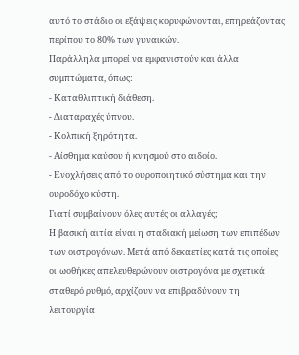αυτό το στάδιο οι εξάψεις κορυφώνονται, επηρεάζοντας περίπου το 80% των γυναικών.
Παράλληλα μπορεί να εμφανιστούν και άλλα συμπτώματα, όπως:
- Καταθλιπτική διάθεση.
- Διαταραχές ύπνου.
- Κολπική ξηρότητα.
- Αίσθημα καύσου ή κνησμού στο αιδοίο.
- Ενοχλήσεις από το ουροποιητικό σύστημα και την ουροδόχο κύστη.
Γιατί συμβαίνουν όλες αυτές οι αλλαγές;
Η βασική αιτία είναι η σταδιακή μείωση των επιπέδων των οιστρογόνων. Μετά από δεκαετίες κατά τις οποίες οι ωοθήκες απελευθερώνουν οιστρογόνα με σχετικά σταθερό ρυθμό, αρχίζουν να επιβραδύνουν τη λειτουργία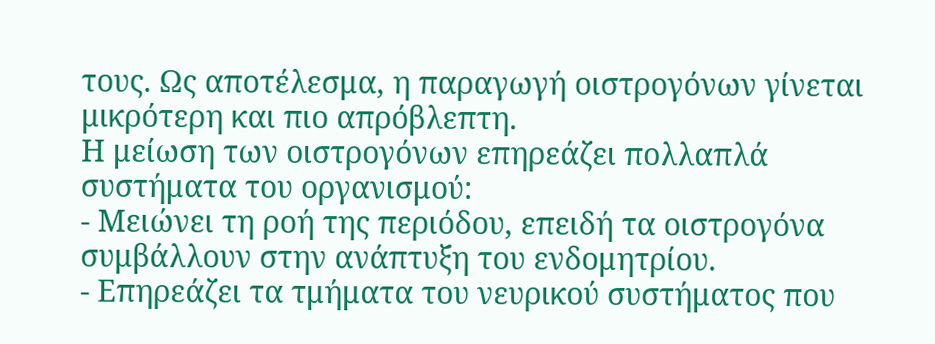τους. Ως αποτέλεσμα, η παραγωγή οιστρογόνων γίνεται μικρότερη και πιο απρόβλεπτη.
Η μείωση των οιστρογόνων επηρεάζει πολλαπλά συστήματα του οργανισμού:
- Μειώνει τη ροή της περιόδου, επειδή τα οιστρογόνα συμβάλλουν στην ανάπτυξη του ενδομητρίου.
- Επηρεάζει τα τμήματα του νευρικού συστήματος που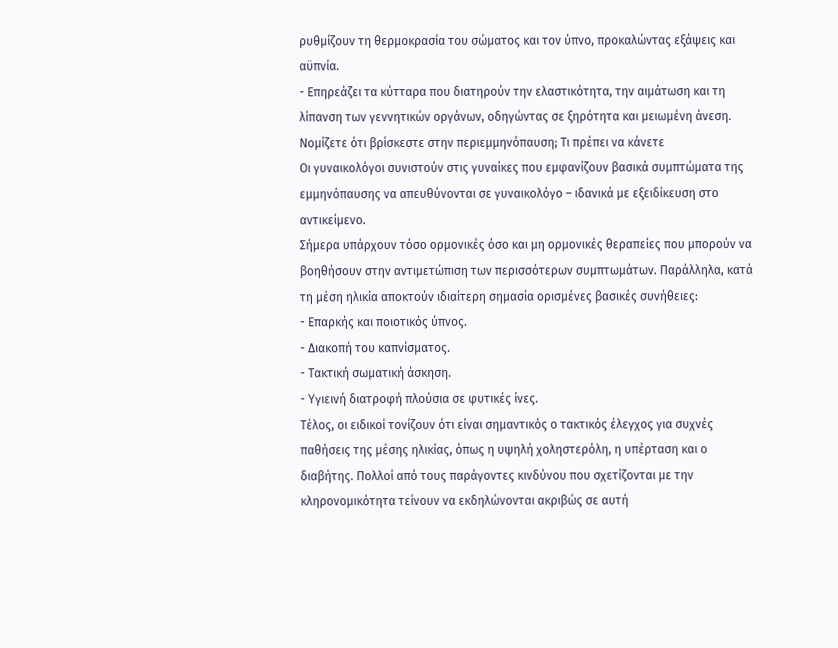ρυθμίζουν τη θερμοκρασία του σώματος και τον ύπνο, προκαλώντας εξάψεις και αϋπνία.
- Επηρεάζει τα κύτταρα που διατηρούν την ελαστικότητα, την αιμάτωση και τη λίπανση των γεννητικών οργάνων, οδηγώντας σε ξηρότητα και μειωμένη άνεση.
Νομίζετε ότι βρίσκεστε στην περιεμμηνόπαυση; Τι πρέπει να κάνετε
Οι γυναικολόγοι συνιστούν στις γυναίκες που εμφανίζουν βασικά συμπτώματα της εμμηνόπαυσης να απευθύνονται σε γυναικολόγο – ιδανικά με εξειδίκευση στο αντικείμενο.
Σήμερα υπάρχουν τόσο ορμονικές όσο και μη ορμονικές θεραπείες που μπορούν να βοηθήσουν στην αντιμετώπιση των περισσότερων συμπτωμάτων. Παράλληλα, κατά τη μέση ηλικία αποκτούν ιδιαίτερη σημασία ορισμένες βασικές συνήθειες:
- Επαρκής και ποιοτικός ύπνος.
- Διακοπή του καπνίσματος.
- Τακτική σωματική άσκηση.
- Υγιεινή διατροφή πλούσια σε φυτικές ίνες.
Τέλος, οι ειδικοί τονίζουν ότι είναι σημαντικός ο τακτικός έλεγχος για συχνές παθήσεις της μέσης ηλικίας, όπως η υψηλή χοληστερόλη, η υπέρταση και ο διαβήτης. Πολλοί από τους παράγοντες κινδύνου που σχετίζονται με την κληρονομικότητα τείνουν να εκδηλώνονται ακριβώς σε αυτή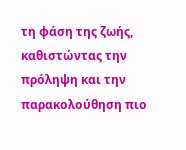τη φάση της ζωής, καθιστώντας την πρόληψη και την παρακολούθηση πιο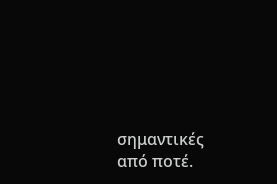σημαντικές από ποτέ.